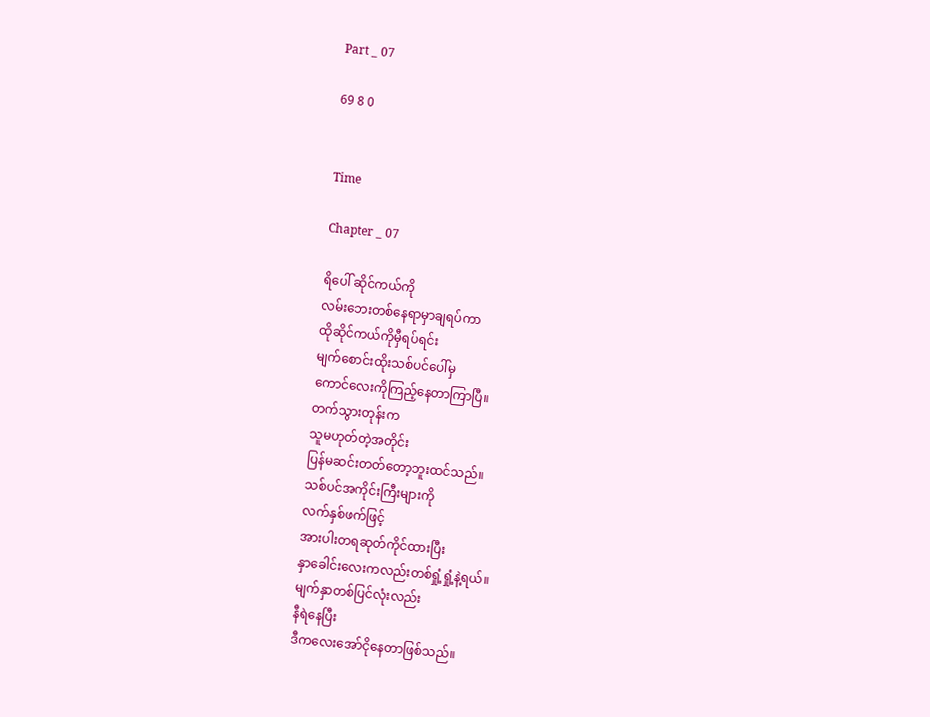Part _ 07

69 8 0


Time

Chapter _ 07

ရိပေါ် ဆိုင်ကယ်ကို
လမ်းဘေးတစ်နေရာမှာချရပ်ကာ
ထိုဆိုင်ကယ်ကိုမှီရပ်ရင်း
မျက်စောင်းထိုးသစ်ပင်ပေါ်မှ
ကောင်လေးကိုကြည့်နေတာကြာပြီ။
တက်သွားတုန်းက
သူမဟုတ်တဲ့အတိုင်း
ပြန်မဆင်းတတ်တော့ဘူးထင်သည်။
သစ်ပင်အကိုင်းကြီးများကို
လက်နှစ်ဖက်ဖြင့်
အားပါးတရဆုတ်ကိုင်ထားပြီး
နှာခေါင်းလေးကလည်းတစ်ရှုံ့ရှုံ့နဲ့ရယ်။
မျက်နှာတစ်ပြင်လုံးလည်း
နီရဲနေပြီး
ဒီကလေးအော်ငိုနေတာဖြစ်သည်။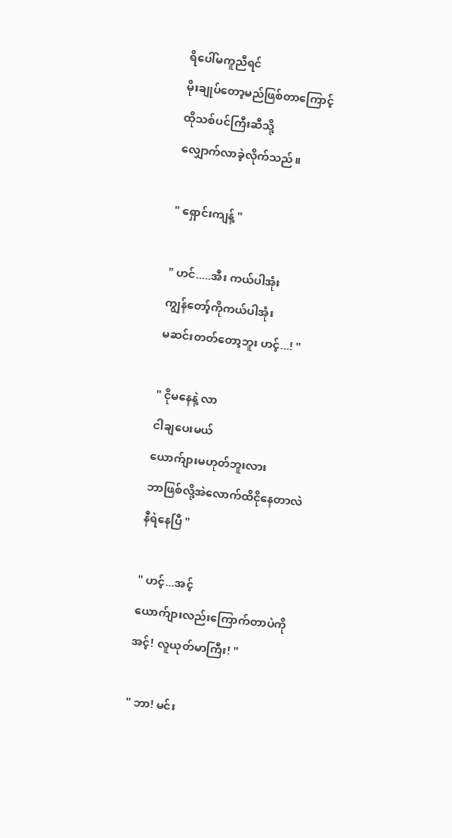ရိပေါ်မကူညီရင်
မိုးချုပ်တော့မည်ဖြစ်တာကြောင့်
ထိုသစ်ပင်ကြီးဆီသို့
လျှောက်လာခဲ့လိုက်သည်။

" ရှောင်းကျန့် "

" ဟင်.....အီး ကယ်ပါအုံး
ကျွန်တော့်ကိုကယ်ပါအုံး
မဆင်းတတ်တော့ဘူး ဟင့်...! "

" ငိုမနေနဲ့ လာ
ငါချပေးမယ်
ယောက်ျားမဟုတ်ဘူးလား
ဘာဖြစ်လို့အဲလောက်ထိငိုနေတာလဲ
နီရဲနေပြီ "

" ဟင့်...အင့်
ယောက်ျားလည်းကြောက်တာပဲကို
အင့်! လူယုတ်မာကြီး! "

" ဘာ! မင်း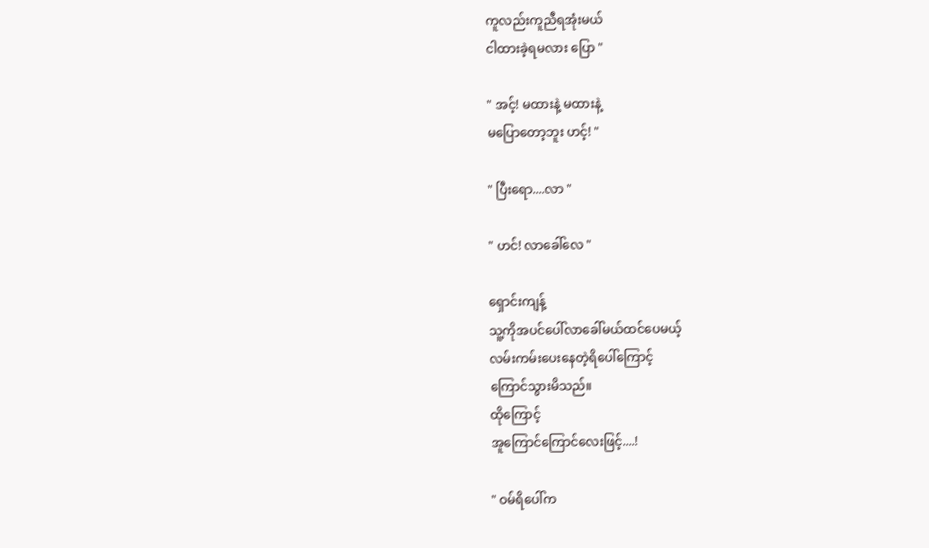ကူလည်းကူညီရအုံးမယ်
ငါထားခဲ့ရမလား ပြော "

" အင့်! မထားနဲ့ မထားနဲ့
မပြောတော့ဘူး ဟင့်! "

" ပြီးရော....လာ "

" ဟင်! လာခေါ်လေ "

ရှောင်းကျန့်
သူ့ကိုအပင်ပေါ်လာခေါ်မယ်ထင်ပေမယ့်
လမ်းကမ်းပေးနေတဲ့ရိပေါ်ကြောင့်
ကြောင်သွားမိသည်။
ထိုကြောင့်
အူကြောင်ကြောင်လေးဖြင့်....!

" ဝမ်ရိပေါ်က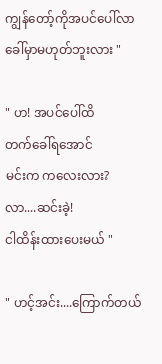ကျွန်တော့်ကိုအပင်ပေါ်လာခေါ်မှာမဟုတ်ဘူးလား "

" ဟ! အပင်ပေါ်ထိ
တက်ခေါ်ရအောင်
မင်းက ကလေးလား?
လာ....ဆင်းခဲ့!
ငါထိန်းထားပေးမယ် "

" ဟင့်အင်း....ကြောက်တယ်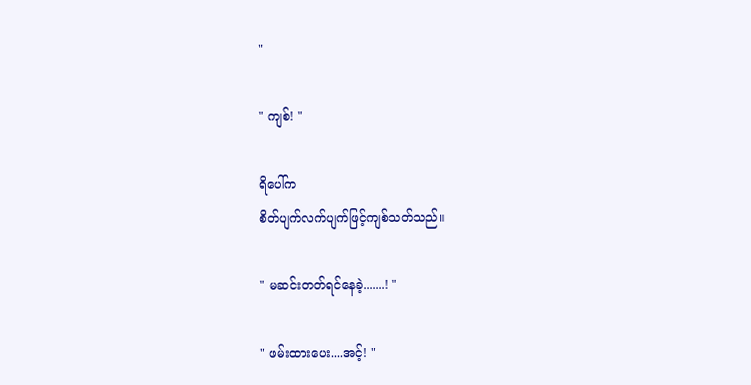"

" ကျစ်! "

ရိပေါ်က
စိတ်ပျက်လက်ပျက်ဖြင့်ကျစ်သတ်သည်။

" မဆင်းတတ်ရင်နေခဲ့.......! "

" ဖမ်းထားပေး....အင့်! "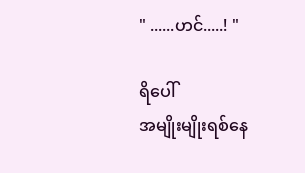" ......ဟင်.....! "

ရိပေါ်
အမျိုးမျိုးရစ်နေ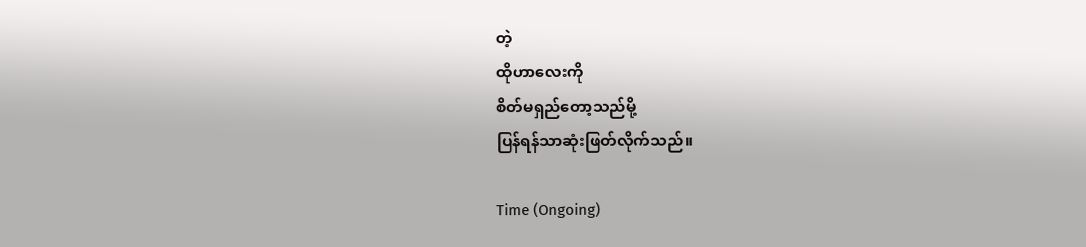တဲ့
ထိုဟာလေးကို
စိတ်မရှည်တော့သည်မို့
ပြန်ရန်သာဆုံးဖြတ်လိုက်သည်။

Time (Ongoing)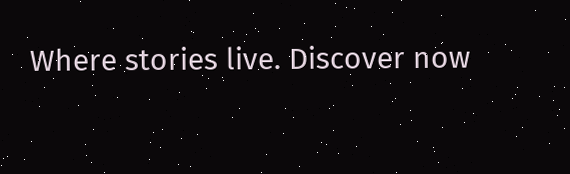Where stories live. Discover now